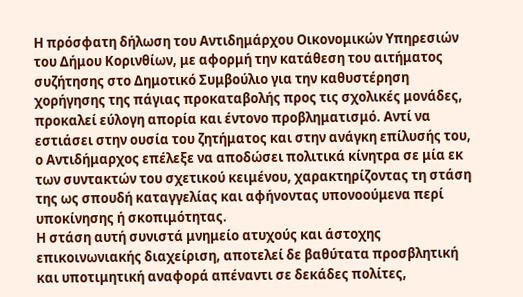Η πρόσφατη δήλωση του Αντιδημάρχου Οικονομικών Υπηρεσιών του Δήμου Κορινθίων, με αφορμή την κατάθεση του αιτήματος συζήτησης στο Δημοτικό Συμβούλιο για την καθυστέρηση χορήγησης της πάγιας προκαταβολής προς τις σχολικές μονάδες, προκαλεί εύλογη απορία και έντονο προβληματισμό. Αντί να εστιάσει στην ουσία του ζητήματος και στην ανάγκη επίλυσής του, ο Αντιδήμαρχος επέλεξε να αποδώσει πολιτικά κίνητρα σε μία εκ των συντακτών του σχετικού κειμένου, χαρακτηρίζοντας τη στάση της ως σπουδή καταγγελίας και αφήνοντας υπονοούμενα περί υποκίνησης ή σκοπιμότητας.
Η στάση αυτή συνιστά μνημείο ατυχούς και άστοχης επικοινωνιακής διαχείριση, αποτελεί δε βαθύτατα προσβλητική και υποτιμητική αναφορά απέναντι σε δεκάδες πολίτες,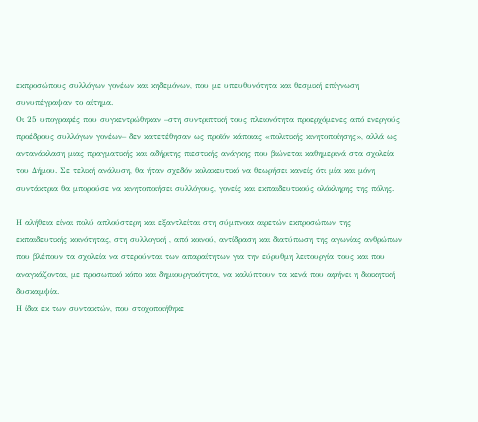εκπροσώπους συλλόγων γονέων και κηδεμόνων, που με υπευθυνότητα και θεσμική επίγνωση συνυπέγραψαν το αίτημα.
Οι 25 υπογραφές που συγκεντρώθηκαν –στη συντριπτική τους πλειονότητα προερχόμενες από ενεργούς προέδρους συλλόγων γονέων– δεν κατετέθησαν ως προϊόν κάποιας «πολιτικής κινητοποίησης», αλλά ως αντανάκλαση μιας πραγματικής και αδήριτης πιεστικής ανάγκης που βιώνεται καθημερινά στα σχολεία του Δήμου. Σε τελική ανάλυση, θα ήταν σχεδόν κολακευτικό να θεωρήσει κανείς ότι μία και μόνη συντάκτρια θα μπορούσε να κινητοποιήσει συλλόγους, γονείς και εκπαιδευτικούς ολόκληρης της πόλης.

Η αλήθεια είναι πολύ απλούστερη και εξαντλείται στη σύμπνοια αιρετών εκπροσώπων της εκπαιδευτικής κοινότητας, στη συλλογική , από κοινού, αντίδραση και διατύπωση της αγωνίας ανθρώπων που βλέπουν τα σχολεία να στερούνται των απαραίτητων για την εύρυθμη λειτουργία τους και που αναγκάζονται, με προσωπικό κόπο και δημιουργικότητα, να καλύπτουν τα κενά που αφήνει η διοικητική δυσκαμψία.
Η ίδια εκ των συντακτών, που στοχοποιήθηκε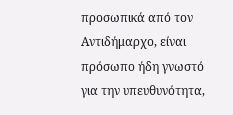προσωπικά από τον Αντιδήμαρχο, είναι πρόσωπο ήδη γνωστό για την υπευθυνότητα,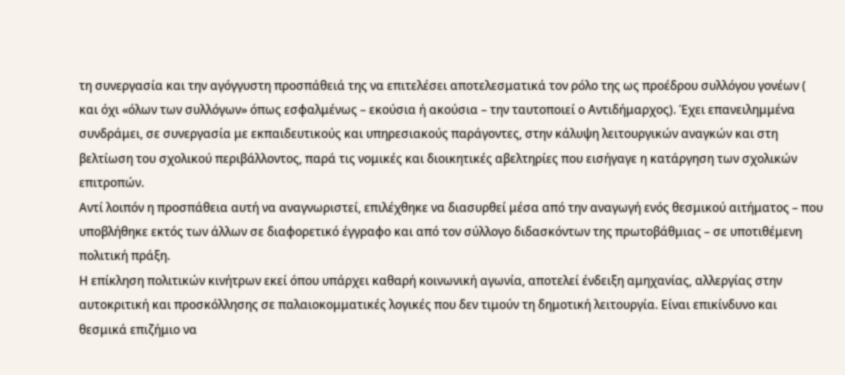τη συνεργασία και την αγόγγυστη προσπάθειά της να επιτελέσει αποτελεσματικά τον ρόλο της ως προέδρου συλλόγου γονέων ( και όχι «όλων των συλλόγων» όπως εσφαλμένως – εκούσια ή ακούσια – την ταυτοποιεί ο Αντιδήμαρχος). Έχει επανειλημμένα συνδράμει, σε συνεργασία με εκπαιδευτικούς και υπηρεσιακούς παράγοντες, στην κάλυψη λειτουργικών αναγκών και στη βελτίωση του σχολικού περιβάλλοντος, παρά τις νομικές και διοικητικές αβελτηρίες που εισήγαγε η κατάργηση των σχολικών επιτροπών.
Αντί λοιπόν η προσπάθεια αυτή να αναγνωριστεί, επιλέχθηκε να διασυρθεί μέσα από την αναγωγή ενός θεσμικού αιτήματος – που υποβλήθηκε εκτός των άλλων σε διαφορετικό έγγραφο και από τον σύλλογο διδασκόντων της πρωτοβάθμιας – σε υποτιθέμενη πολιτική πράξη.
Η επίκληση πολιτικών κινήτρων εκεί όπου υπάρχει καθαρή κοινωνική αγωνία, αποτελεί ένδειξη αμηχανίας, αλλεργίας στην αυτοκριτική και προσκόλλησης σε παλαιοκομματικές λογικές που δεν τιμούν τη δημοτική λειτουργία. Είναι επικίνδυνο και θεσμικά επιζήμιο να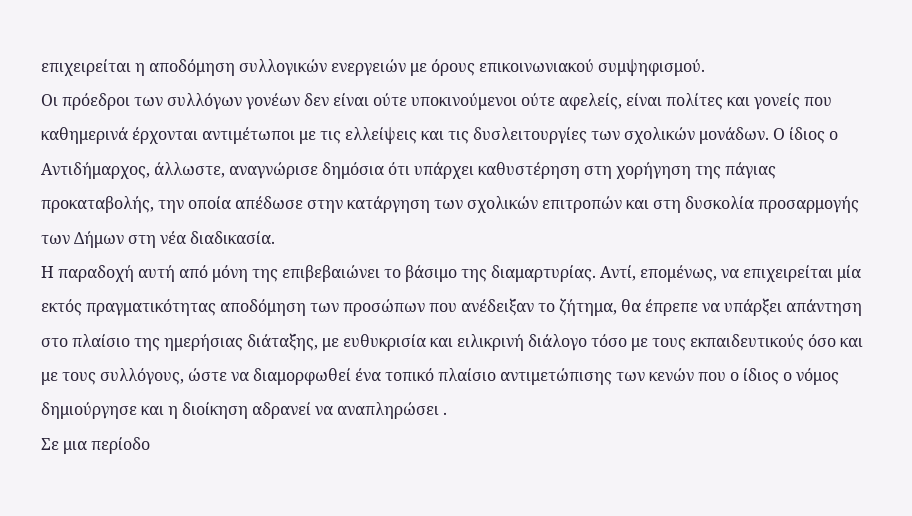επιχειρείται η αποδόμηση συλλογικών ενεργειών με όρους επικοινωνιακού συμψηφισμού.
Οι πρόεδροι των συλλόγων γονέων δεν είναι ούτε υποκινούμενοι ούτε αφελείς, είναι πολίτες και γονείς που καθημερινά έρχονται αντιμέτωποι με τις ελλείψεις και τις δυσλειτουργίες των σχολικών μονάδων. Ο ίδιος ο Αντιδήμαρχος, άλλωστε, αναγνώρισε δημόσια ότι υπάρχει καθυστέρηση στη χορήγηση της πάγιας προκαταβολής, την οποία απέδωσε στην κατάργηση των σχολικών επιτροπών και στη δυσκολία προσαρμογής των Δήμων στη νέα διαδικασία.
Η παραδοχή αυτή από μόνη της επιβεβαιώνει το βάσιμο της διαμαρτυρίας. Αντί, επομένως, να επιχειρείται μία εκτός πραγματικότητας αποδόμηση των προσώπων που ανέδειξαν το ζήτημα, θα έπρεπε να υπάρξει απάντηση στο πλαίσιο της ημερήσιας διάταξης, με ευθυκρισία και ειλικρινή διάλογο τόσο με τους εκπαιδευτικούς όσο και με τους συλλόγους, ώστε να διαμορφωθεί ένα τοπικό πλαίσιο αντιμετώπισης των κενών που ο ίδιος ο νόμος δημιούργησε και η διοίκηση αδρανεί να αναπληρώσει .
Σε μια περίοδο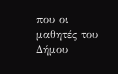που οι μαθητές του Δήμου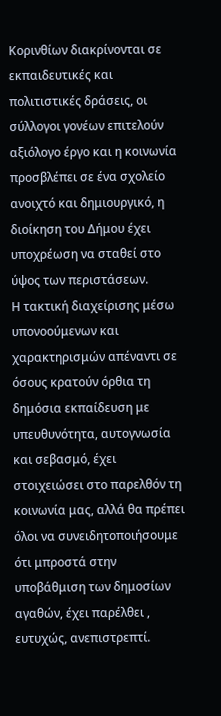Κορινθίων διακρίνονται σε εκπαιδευτικές και πολιτιστικές δράσεις, οι σύλλογοι γονέων επιτελούν αξιόλογο έργο και η κοινωνία προσβλέπει σε ένα σχολείο ανοιχτό και δημιουργικό, η διοίκηση του Δήμου έχει υποχρέωση να σταθεί στο ύψος των περιστάσεων.
Η τακτική διαχείρισης μέσω υπονοούμενων και χαρακτηρισμών απέναντι σε όσους κρατούν όρθια τη δημόσια εκπαίδευση με υπευθυνότητα, αυτογνωσία και σεβασμό, έχει στοιχειώσει στο παρελθόν τη κοινωνία μας, αλλά θα πρέπει όλοι να συνειδητοποιήσουμε ότι μπροστά στην υποβάθμιση των δημοσίων αγαθών, έχει παρέλθει , ευτυχώς, ανεπιστρεπτί.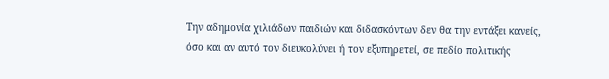Την αδημονία χιλιάδων παιδιών και διδασκόντων δεν θα την εντάξει κανείς, όσο και αν αυτό τον διευκολύνει ή τον εξυπηρετεί, σε πεδίο πολιτικής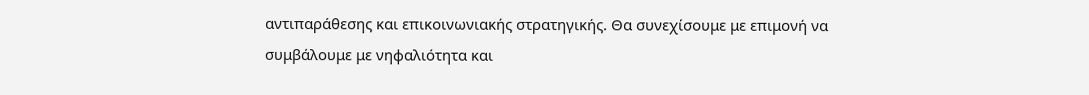αντιπαράθεσης και επικοινωνιακής στρατηγικής. Θα συνεχίσουμε με επιμονή να συμβάλουμε με νηφαλιότητα και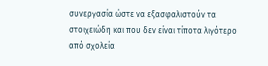συνεργασία ώστε να εξασφαλιστούν τα στοιχειώδη και που δεν είναι τίποτα λιγότερο από σχολεία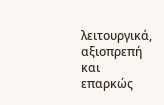λειτουργικά, αξιοπρεπή και επαρκώς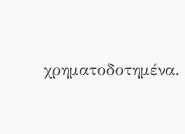χρηματοδοτημένα.